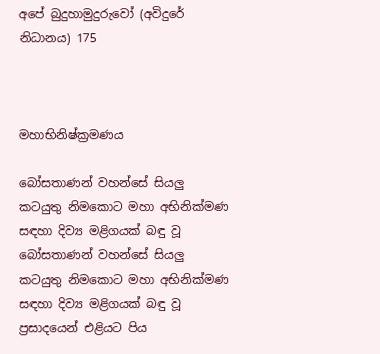අපේ බුදුහාමුදුරුවෝ (අවිදුරේ නිධානය) 175



මහාභිනිෂ්ක්‍රමණය

බෝසතාණන් වහන්සේ සියලු කටයුතු නිමකොට මහා අභිනික්මණ සඳහා දිව්‍ය මළිගයක් බඳු වූ බෝසතාණන් වහන්සේ සියලු කටයුතු නිමකොට මහා අභිනික්මණ සඳහා දිව්‍ය මළිගයක් බඳු වූ ප්‍රසාදයෙන් එළියට පිය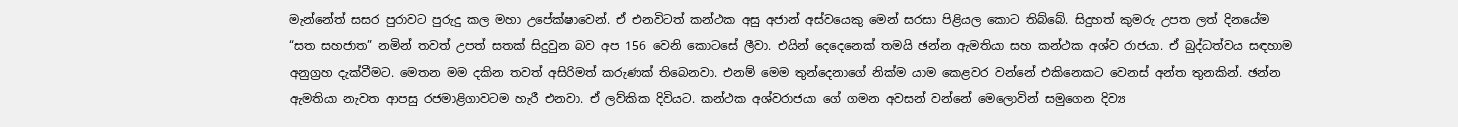මැන්නේත් සසර පුරාවට පුරුදු කල මහා උපේක්ෂාවෙන්. ඒ එනවිටත් කන්ථක අසු අජාන් අස්වයෙකු මෙන් සරසා පිළියල කොට තිබ්බේ. සිදුහත් කුමරු උපත ලත් දිනයේම “සත සහජාත” නමින් තවත් උපත් සතක් සිදුවුන බව අප 156 වෙනි කොටසේ ලීවා. එයින් දෙදෙනෙක් තමයි ඡන්න ඇමතියා සහ කන්ථක අශ්ව රාජයා. ඒ බුද්ධත්වය සඳහාම අනුග්‍රහ දැක්වීමට. මෙතන මම දකින තවත් අසිරිමත් කරුණක් තිබෙනවා. එනම් මෙම තුන්දෙනාගේ නික්ම යාම කෙළවර වන්නේ එකිනෙකට වෙනස් අන්ත තුනකින්. ඡන්න ඇමතියා නැවත ආපසු රජමාළිගාවටම හැරී එනවා. ඒ ලව්කික දිවියට. කන්ථක අශ්වරාජයා ගේ ගමන අවසන් වන්නේ මෙලොවින් සමුගෙන දිව්‍ය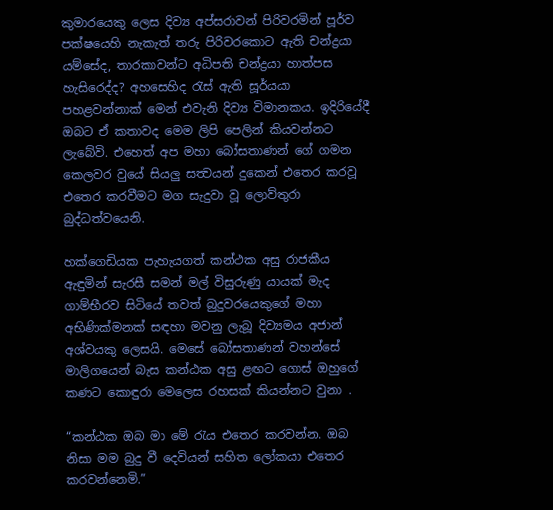කුමාරයෙකු ලෙස දිව්‍ය අප්සරාවන් පිරිවරමින් පූර්ව පක්ෂයෙහි නැකැත් තරු පිරිවරකොට ඇති චන්ද්‍රයා යම්සේද, තාරකාවන්ට අධිපති චන්ද්‍රයා හාත්පස හැසිරෙද්ද? අහසෙහිද රැස් ඇති සූර්යයා පහළවන්නාක් මෙන් එවැනි දිව්‍ය විමානකය. ඉදිරියේදී ඔබට ඒ කතාවද මෙම ලිපි පෙලින් කියවන්නට ලැබේවි. එහෙත් අප මහා බෝසතාණන් ගේ ගමන කෙලවර වුයේ සියලු සත්‍වයන් දුකෙන් එතෙර කරවූ එතෙර කරවීමට මග සැදුවා වූ ලොව්තුරා බුද්ධත්වයෙනි.

හක්ගෙඩියක පැහැයගත් කන්ථක අසු රාජකීය ඇඳුමින් සැරසී සමන් මල් විසුරුණු යායක් මැද ගාම්භීරව සිටියේ තවත් බුදුවරයෙකුගේ මහා අභිණික්මනක් සඳහා මවනු ලැබූ දිව්‍යමය අජාන් අශ්වයකු ලෙසයි. මෙසේ බෝසතාණන් වහන්සේ මාලිගයෙන් බැස කන්ඨක අසු ළඟට ගොස් ඔහුගේ කණට කොඳුරා මෙලෙස රහසක් කියන්නට වුනා .

“කන්ඨක ඔබ මා මේ රැය එතෙර කරවන්න. ඔබ නිසා මම බුදු වී දෙවියන් සහිත ලෝකයා එතෙර කරවන්නෙමි.”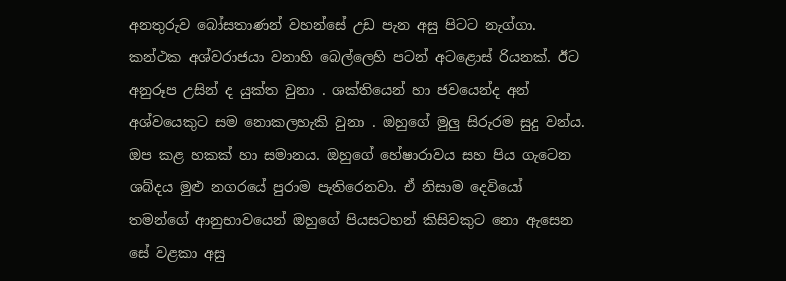අනතුරුව බෝසතාණන් වහන්සේ උඩ පැන අසු පිටට නැග්ගා. කන්ථක අශ්වරාජයා වනාහි බෙල්ලෙහි පටන් අටළොස් රියනක්. ඊට අනුරූප උසින් ද යුක්ත වුනා . ශක්තියෙන් හා ජවයෙන්ද අන් අශ්වයෙකුට සම නොකලහැකි වුනා . ඔහුගේ මුලු සිරුරම සුදු වන්ය. ඔප කළ හකක් හා සමානය. ඔහුගේ හේෂාරාවය සහ පිය ගැටෙන ශබ්දය මුළු නගරයේ පුරාම පැතිරෙනවා. ඒ නිසාම දෙවියෝ තමන්ගේ ආනුභාවයෙන් ඔහුගේ පියසටහන් කිසිවකුට නො ඇසෙන සේ වළකා අසු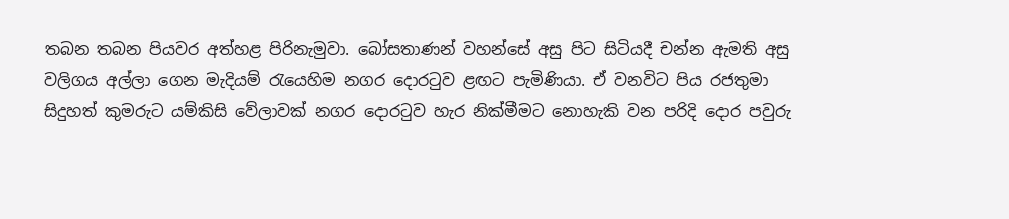තබන තබන පියවර අත්හළ පිරිනැමුවා. බෝසතාණන් වහන්සේ අසු පිට සිටියදී චන්න ඇමති අසු වලිගය අල්ලා ගෙන මැදියම් රැයෙහිම නගර දොරටුව ළඟට පැමිණියා. ඒ වනවිට පිය රජතුමා සිදුහත් කුමරුට යම්කිසි වේලාවක් නගර දොරටුව හැර නික්මීමට නොහැකි වන පරිදි දොර පවුරු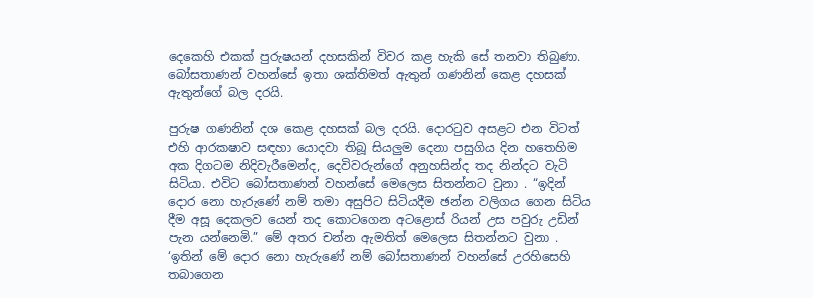දෙකෙහි එකක් පුරුෂයන් දහසකින් විවර කළ හැකි සේ තනවා තිබුණා. බෝසතාණන් වහන්සේ ඉතා ශක්තිමත් ඇතුන් ගණනින් කෙළ දහසක් ඇතුන්ගේ බල දරයි.

පුරුෂ ගණනින් දශ කෙළ දහසක් බල දරයි. දොරටුව අසළට එන විටත් එහි ආරකෂාව සඳහා යොදවා තිබූ සියලුම දෙනා පසුගිය දින හතෙහිම අක දිගටම නිදිවැරීමෙන්ද, දෙවිවරුන්ගේ අනුහසින්ද තද නින්දට වැටි සිටියා. එවිට බෝසතාණන් වහන්සේ මෙලෙස සිතන්නට වුනා . “ඉදින් දොර නො හැරුණේ නම් තමා අසුපිට සිටියදීම ඡන්න වලිගය ගෙන සිටිය දීම අසූ දෙකලව යෙන් තද කොටගෙන අටළොස් රියන් උස පවුරු උඩින් පැන යන්නෙමි.” මේ අතර චන්න ඇමතිත් මෙලෙස සිතන්නට වුනා . ‘ඉතින් මේ දොර නො හැරුණේ නම් බෝසතාණන් වහන්සේ උරහිසෙහි තබාගෙන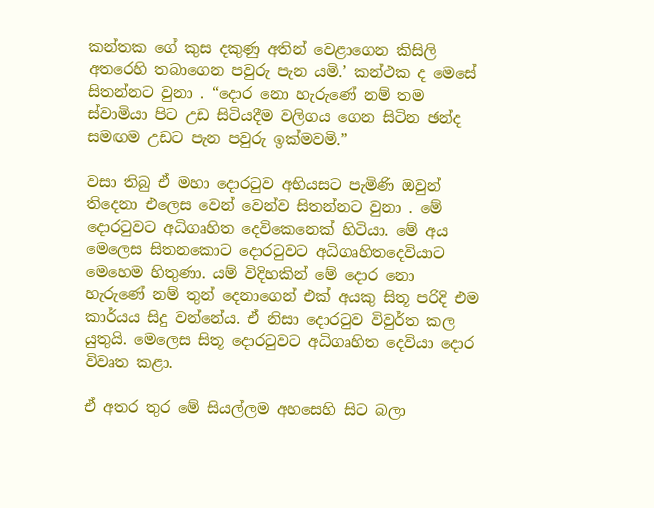කන්තක ගේ කුස දකුණු අතින් වෙළාගෙන කිසිලි අතරෙහි තබාගෙන පවුරු පැන යමි.’ කන්ථක ද මෙසේ සිතන්නට වුනා . “දොර නො හැරුණේ නම් තම ස්වාමියා පිට උඩ සිටියදීම වලිගය ගෙන සිටින ඡන්ද සමඟම උඩට පැන පවුරු ඉක්මවමි.”

වසා තිබු ඒ මහා දොරටුව අභියසට පැමිණි ඔවුන් තිදෙනා එලෙස වෙන් වෙන්ව සිතන්නට වුනා . මේ දොරටුවට අධිගෘහිත දෙවිකෙනෙක් හිටියා. මේ අය මෙලෙස සිතනකොට දොරටුවට අධිගෘහිතදෙවියාට මෙහෙම හිතුණා. යම් විදිහකින් මේ දොර නො හැරුණේ නම් තුන් දෙනාගෙන් එක් අයකු සිතූ පරිදි එම කාර්යය සිදු වන්නේය. ඒ නිසා දොරටුව විවුර්ත කල යුතුයි. මෙලෙස සිතූ දොරටුවට අධිගෘහිත දෙවියා දොර විවෘත කළා.

ඒ අතර තුර මේ සියල්ලම අහසෙහි සිට බලා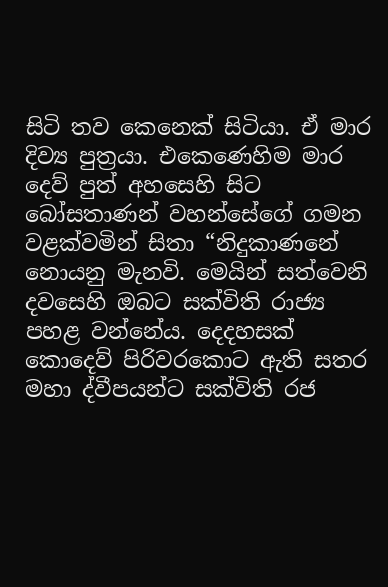සිටි තව කෙනෙක් සිටියා. ඒ මාර දිව්‍ය පුත්‍රයා. එකෙණෙහිම මාර දෙව් පුත් අහසෙහි සිට බෝසතාණන් වහන්සේගේ ගමන වළක්වමින් සිතා “නිදුකාණනේ නොයනු මැනවි. මෙයින් සත්වෙනි දවසෙහි ඔබට සක්විති රාජ්‍ය පහළ වන්නේය. දෙදහසක් කොදෙව් පිරිවරකොට ඇති සතර මහා ද්වීපයන්ට සක්විති රජ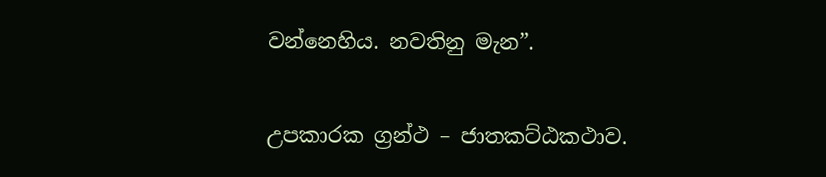වන්නෙහිය. නවතිනු මැන”.

උපකාරක ග්‍රන්ථ – ජාතකට්ඨකථාව.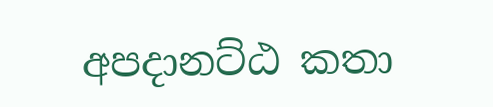අපදානට්ඨ කතා